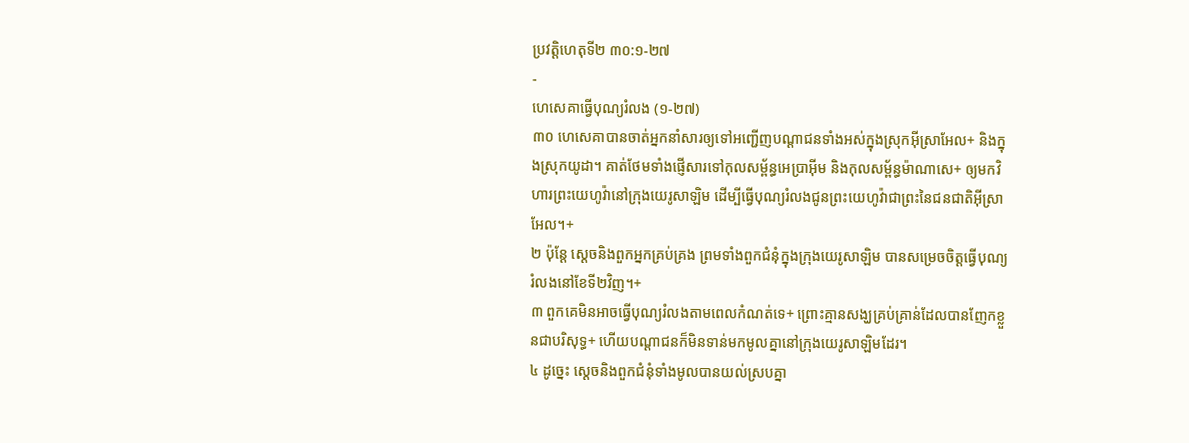ប្រវត្តិហេតុទី២ ៣០:១-២៧
-
ហេសេគាធ្វើបុណ្យរំលង (១-២៧)
៣០ ហេសេគាបានចាត់អ្នកនាំសារឲ្យទៅអញ្ជើញបណ្ដាជនទាំងអស់ក្នុងស្រុកអ៊ីស្រាអែល+ និងក្នុងស្រុកយូដា។ គាត់ថែមទាំងផ្ញើសារទៅកុលសម្ព័ន្ធអេប្រាអ៊ីម និងកុលសម្ព័ន្ធម៉ាណាសេ+ ឲ្យមកវិហារព្រះយេហូវ៉ានៅក្រុងយេរូសាឡិម ដើម្បីធ្វើបុណ្យរំលងជូនព្រះយេហូវ៉ាជាព្រះនៃជនជាតិអ៊ីស្រាអែល។+
២ ប៉ុន្តែ ស្ដេចនិងពួកអ្នកគ្រប់គ្រង ព្រមទាំងពួកជំនុំក្នុងក្រុងយេរូសាឡិម បានសម្រេចចិត្តធ្វើបុណ្យរំលងនៅខែទី២វិញ។+
៣ ពួកគេមិនអាចធ្វើបុណ្យរំលងតាមពេលកំណត់ទេ+ ព្រោះគ្មានសង្ឃគ្រប់គ្រាន់ដែលបានញែកខ្លួនជាបរិសុទ្ធ+ ហើយបណ្ដាជនក៏មិនទាន់មកមូលគ្នានៅក្រុងយេរូសាឡិមដែរ។
៤ ដូច្នេះ ស្ដេចនិងពួកជំនុំទាំងមូលបានយល់ស្របគ្នា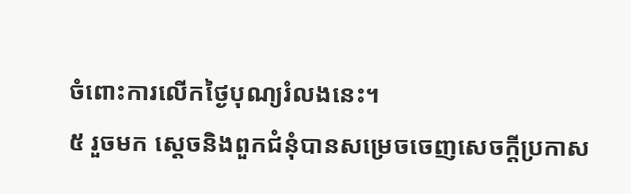ចំពោះការលើកថ្ងៃបុណ្យរំលងនេះ។
៥ រួចមក ស្ដេចនិងពួកជំនុំបានសម្រេចចេញសេចក្ដីប្រកាស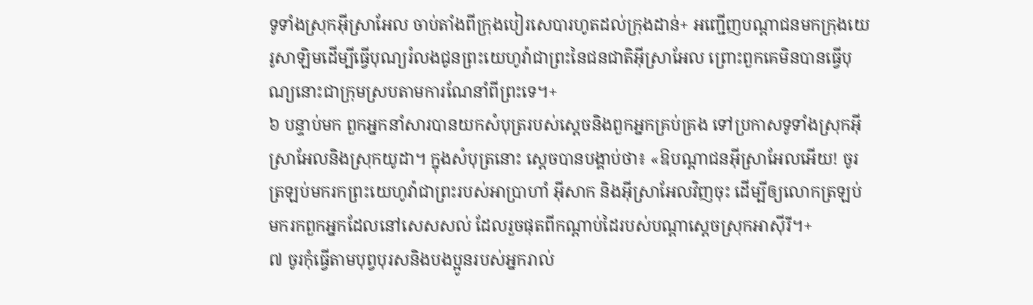ទូទាំងស្រុកអ៊ីស្រាអែល ចាប់តាំងពីក្រុងបៀរសេបារហូតដល់ក្រុងដាន់+ អញ្ជើញបណ្ដាជនមកក្រុងយេរូសាឡិមដើម្បីធ្វើបុណ្យរំលងជូនព្រះយេហូវ៉ាជាព្រះនៃជនជាតិអ៊ីស្រាអែល ព្រោះពួកគេមិនបានធ្វើបុណ្យនោះជាក្រុមស្របតាមការណែនាំពីព្រះទេ។+
៦ បន្ទាប់មក ពួកអ្នកនាំសារបានយកសំបុត្ររបស់ស្ដេចនិងពួកអ្នកគ្រប់គ្រង ទៅប្រកាសទូទាំងស្រុកអ៊ីស្រាអែលនិងស្រុកយូដា។ ក្នុងសំបុត្រនោះ ស្ដេចបានបង្គាប់ថា៖ «ឱបណ្ដាជនអ៊ីស្រាអែលអើយ! ចូរត្រឡប់មករកព្រះយេហូវ៉ាជាព្រះរបស់អាប្រាហាំ អ៊ីសាក និងអ៊ីស្រាអែលវិញចុះ ដើម្បីឲ្យលោកត្រឡប់មករកពួកអ្នកដែលនៅសេសសល់ ដែលរួចផុតពីកណ្ដាប់ដៃរបស់បណ្ដាស្ដេចស្រុកអាស៊ីរី។+
៧ ចូរកុំធ្វើតាមបុព្វបុរសនិងបងប្អូនរបស់អ្នករាល់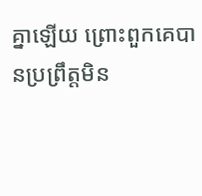គ្នាឡើយ ព្រោះពួកគេបានប្រព្រឹត្តមិន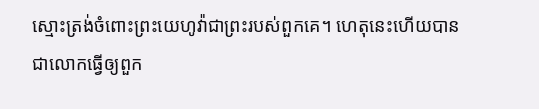ស្មោះត្រង់ចំពោះព្រះយេហូវ៉ាជាព្រះរបស់ពួកគេ។ ហេតុនេះហើយបានជាលោកធ្វើឲ្យពួក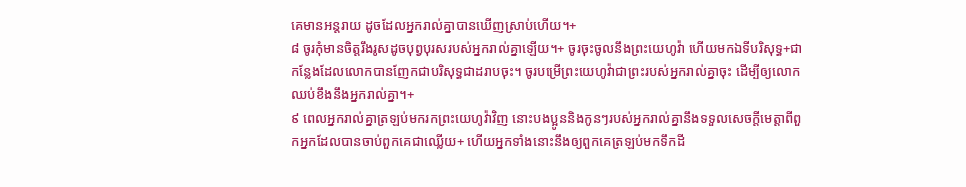គេមានអន្តរាយ ដូចដែលអ្នករាល់គ្នាបានឃើញស្រាប់ហើយ។+
៨ ចូរកុំមានចិត្តរឹងរូសដូចបុព្វបុរសរបស់អ្នករាល់គ្នាឡើយ។+ ចូរចុះចូលនឹងព្រះយេហូវ៉ា ហើយមកឯទីបរិសុទ្ធ+ជាកន្លែងដែលលោកបានញែកជាបរិសុទ្ធជាដរាបចុះ។ ចូរបម្រើព្រះយេហូវ៉ាជាព្រះរបស់អ្នករាល់គ្នាចុះ ដើម្បីឲ្យលោកឈប់ខឹងនឹងអ្នករាល់គ្នា។+
៩ ពេលអ្នករាល់គ្នាត្រឡប់មករកព្រះយេហូវ៉ាវិញ នោះបងប្អូននិងកូនៗរបស់អ្នករាល់គ្នានឹងទទួលសេចក្ដីមេត្តាពីពួកអ្នកដែលបានចាប់ពួកគេជាឈ្លើយ+ ហើយអ្នកទាំងនោះនឹងឲ្យពួកគេត្រឡប់មកទឹកដី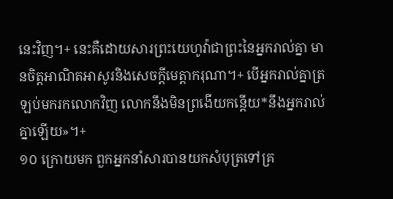នេះវិញ។+ នេះគឺដោយសារព្រះយេហូវ៉ាជាព្រះនៃអ្នករាល់គ្នា មានចិត្តអាណិតអាសូរនិងសេចក្ដីមេត្តាករុណា។+ បើអ្នករាល់គ្នាត្រឡប់មករកលោកវិញ លោកនឹងមិនព្រងើយកន្តើយ*នឹងអ្នករាល់គ្នាឡើយ»។+
១០ ក្រោយមក ពួកអ្នកនាំសារបានយកសំបុត្រទៅគ្រ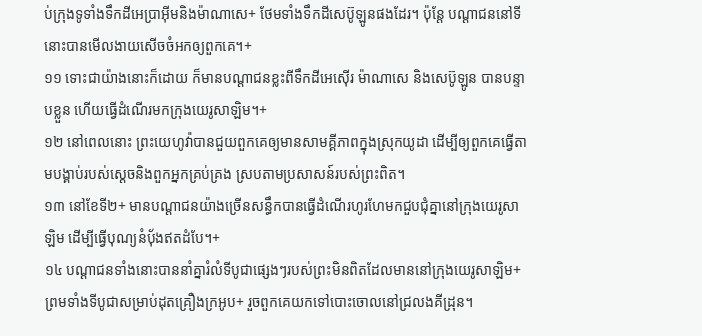ប់ក្រុងទូទាំងទឹកដីអេប្រាអ៊ីមនិងម៉ាណាសេ+ ថែមទាំងទឹកដីសេប៊ូឡូនផងដែរ។ ប៉ុន្តែ បណ្ដាជននៅទីនោះបានមើលងាយសើចចំអកឲ្យពួកគេ។+
១១ ទោះជាយ៉ាងនោះក៏ដោយ ក៏មានបណ្ដាជនខ្លះពីទឹកដីអេស៊ើរ ម៉ាណាសេ និងសេប៊ូឡូន បានបន្ទាបខ្លួន ហើយធ្វើដំណើរមកក្រុងយេរូសាឡិម។+
១២ នៅពេលនោះ ព្រះយេហូវ៉ាបានជួយពួកគេឲ្យមានសាមគ្គីភាពក្នុងស្រុកយូដា ដើម្បីឲ្យពួកគេធ្វើតាមបង្គាប់របស់ស្ដេចនិងពួកអ្នកគ្រប់គ្រង ស្របតាមប្រសាសន៍របស់ព្រះពិត។
១៣ នៅខែទី២+ មានបណ្ដាជនយ៉ាងច្រើនសន្ធឹកបានធ្វើដំណើរហូរហែមកជួបជុំគ្នានៅក្រុងយេរូសាឡិម ដើម្បីធ្វើបុណ្យនំប៉័ងឥតដំបែ។+
១៤ បណ្ដាជនទាំងនោះបាននាំគ្នារំលំទីបូជាផ្សេងៗរបស់ព្រះមិនពិតដែលមាននៅក្រុងយេរូសាឡិម+ ព្រមទាំងទីបូជាសម្រាប់ដុតគ្រឿងក្រអូប+ រួចពួកគេយកទៅបោះចោលនៅជ្រលងគីដ្រុន។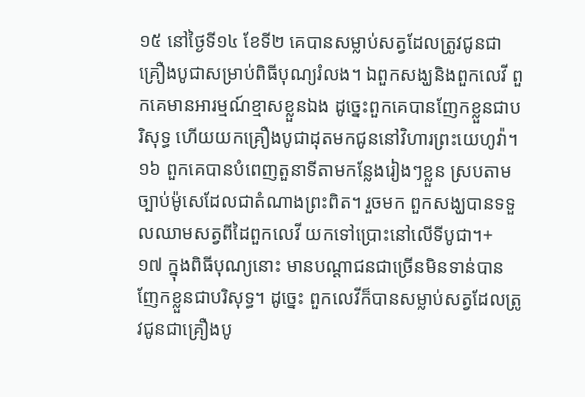១៥ នៅថ្ងៃទី១៤ ខែទី២ គេបានសម្លាប់សត្វដែលត្រូវជូនជាគ្រឿងបូជាសម្រាប់ពិធីបុណ្យរំលង។ ឯពួកសង្ឃនិងពួកលេវី ពួកគេមានអារម្មណ៍ខ្មាសខ្លួនឯង ដូច្នេះពួកគេបានញែកខ្លួនជាបរិសុទ្ធ ហើយយកគ្រឿងបូជាដុតមកជូននៅវិហារព្រះយេហូវ៉ា។
១៦ ពួកគេបានបំពេញតួនាទីតាមកន្លែងរៀងៗខ្លួន ស្របតាមច្បាប់ម៉ូសេដែលជាតំណាងព្រះពិត។ រួចមក ពួកសង្ឃបានទទួលឈាមសត្វពីដៃពួកលេវី យកទៅប្រោះនៅលើទីបូជា។+
១៧ ក្នុងពិធីបុណ្យនោះ មានបណ្ដាជនជាច្រើនមិនទាន់បានញែកខ្លួនជាបរិសុទ្ធ។ ដូច្នេះ ពួកលេវីក៏បានសម្លាប់សត្វដែលត្រូវជូនជាគ្រឿងបូ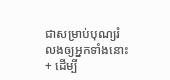ជាសម្រាប់បុណ្យរំលងឲ្យអ្នកទាំងនោះ+ ដើម្បី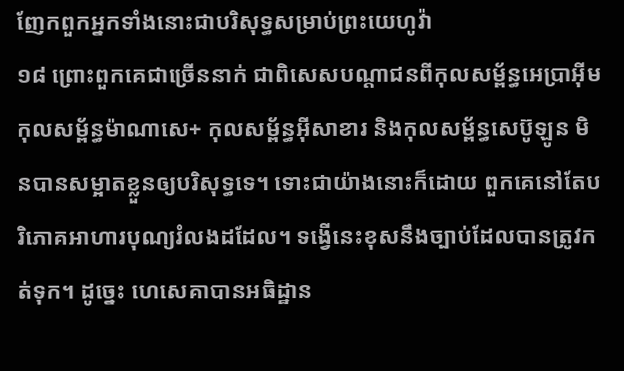ញែកពួកអ្នកទាំងនោះជាបរិសុទ្ធសម្រាប់ព្រះយេហូវ៉ា
១៨ ព្រោះពួកគេជាច្រើននាក់ ជាពិសេសបណ្ដាជនពីកុលសម្ព័ន្ធអេប្រាអ៊ីម កុលសម្ព័ន្ធម៉ាណាសេ+ កុលសម្ព័ន្ធអ៊ីសាខារ និងកុលសម្ព័ន្ធសេប៊ូឡូន មិនបានសម្អាតខ្លួនឲ្យបរិសុទ្ធទេ។ ទោះជាយ៉ាងនោះក៏ដោយ ពួកគេនៅតែបរិភោគអាហារបុណ្យរំលងដដែល។ ទង្វើនេះខុសនឹងច្បាប់ដែលបានត្រូវកត់ទុក។ ដូច្នេះ ហេសេគាបានអធិដ្ឋាន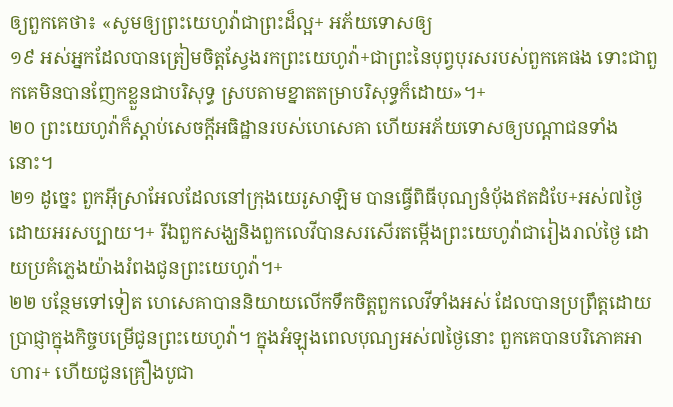ឲ្យពួកគេថា៖ «សូមឲ្យព្រះយេហូវ៉ាជាព្រះដ៏ល្អ+ អភ័យទោសឲ្យ
១៩ អស់អ្នកដែលបានត្រៀមចិត្តស្វែងរកព្រះយេហូវ៉ា+ជាព្រះនៃបុព្វបុរសរបស់ពួកគេផង ទោះជាពួកគេមិនបានញែកខ្លួនជាបរិសុទ្ធ ស្របតាមខ្នាតតម្រាបរិសុទ្ធក៏ដោយ»។+
២០ ព្រះយេហូវ៉ាក៏ស្ដាប់សេចក្ដីអធិដ្ឋានរបស់ហេសេគា ហើយអភ័យទោសឲ្យបណ្ដាជនទាំងនោះ។
២១ ដូច្នេះ ពួកអ៊ីស្រាអែលដែលនៅក្រុងយេរូសាឡិម បានធ្វើពិធីបុណ្យនំប៉័ងឥតដំបែ+អស់៧ថ្ងៃដោយអរសប្បាយ។+ រីឯពួកសង្ឃនិងពួកលេវីបានសរសើរតម្កើងព្រះយេហូវ៉ាជារៀងរាល់ថ្ងៃ ដោយប្រគំភ្លេងយ៉ាងរំពងជូនព្រះយេហូវ៉ា។+
២២ បន្ថែមទៅទៀត ហេសេគាបាននិយាយលើកទឹកចិត្តពួកលេវីទាំងអស់ ដែលបានប្រព្រឹត្តដោយប្រាជ្ញាក្នុងកិច្ចបម្រើជូនព្រះយេហូវ៉ា។ ក្នុងអំឡុងពេលបុណ្យអស់៧ថ្ងៃនោះ ពួកគេបានបរិភោគអាហារ+ ហើយជូនគ្រឿងបូជា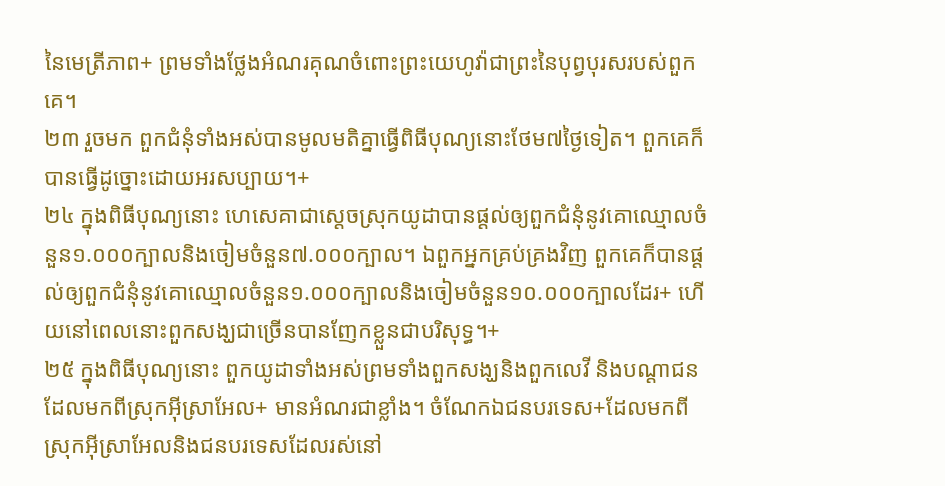នៃមេត្រីភាព+ ព្រមទាំងថ្លែងអំណរគុណចំពោះព្រះយេហូវ៉ាជាព្រះនៃបុព្វបុរសរបស់ពួកគេ។
២៣ រួចមក ពួកជំនុំទាំងអស់បានមូលមតិគ្នាធ្វើពិធីបុណ្យនោះថែម៧ថ្ងៃទៀត។ ពួកគេក៏បានធ្វើដូច្នោះដោយអរសប្បាយ។+
២៤ ក្នុងពិធីបុណ្យនោះ ហេសេគាជាស្ដេចស្រុកយូដាបានផ្ដល់ឲ្យពួកជំនុំនូវគោឈ្មោលចំនួន១.០០០ក្បាលនិងចៀមចំនួន៧.០០០ក្បាល។ ឯពួកអ្នកគ្រប់គ្រងវិញ ពួកគេក៏បានផ្ដល់ឲ្យពួកជំនុំនូវគោឈ្មោលចំនួន១.០០០ក្បាលនិងចៀមចំនួន១០.០០០ក្បាលដែរ+ ហើយនៅពេលនោះពួកសង្ឃជាច្រើនបានញែកខ្លួនជាបរិសុទ្ធ។+
២៥ ក្នុងពិធីបុណ្យនោះ ពួកយូដាទាំងអស់ព្រមទាំងពួកសង្ឃនិងពួកលេវី និងបណ្ដាជនដែលមកពីស្រុកអ៊ីស្រាអែល+ មានអំណរជាខ្លាំង។ ចំណែកឯជនបរទេស+ដែលមកពីស្រុកអ៊ីស្រាអែលនិងជនបរទេសដែលរស់នៅ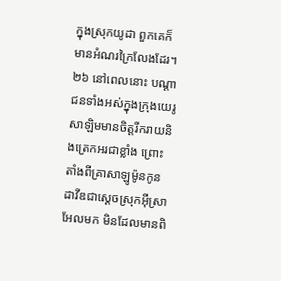ក្នុងស្រុកយូដា ពួកគេក៏មានអំណរក្រៃលែងដែរ។
២៦ នៅពេលនោះ បណ្ដាជនទាំងអស់ក្នុងក្រុងយេរូសាឡិមមានចិត្តរីករាយនិងត្រេកអរជាខ្លាំង ព្រោះតាំងពីគ្រាសាឡូម៉ូនកូនដាវីឌជាស្ដេចស្រុកអ៊ីស្រាអែលមក មិនដែលមានពិ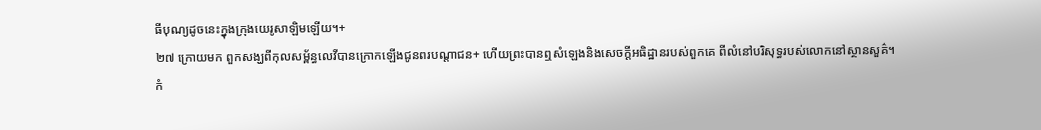ធីបុណ្យដូចនេះក្នុងក្រុងយេរូសាឡិមឡើយ។+
២៧ ក្រោយមក ពួកសង្ឃពីកុលសម្ព័ន្ធលេវីបានក្រោកឡើងជូនពរបណ្ដាជន+ ហើយព្រះបានឮសំឡេងនិងសេចក្ដីអធិដ្ឋានរបស់ពួកគេ ពីលំនៅបរិសុទ្ធរបស់លោកនៅស្ថានសួគ៌។
កំ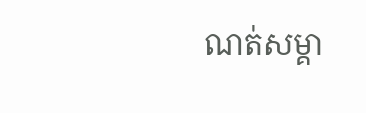ណត់សម្គា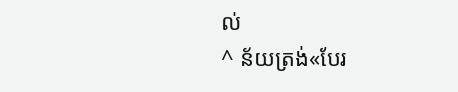ល់
^ ន័យត្រង់«បែរ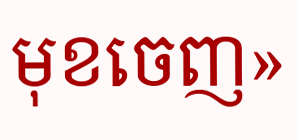មុខចេញ»